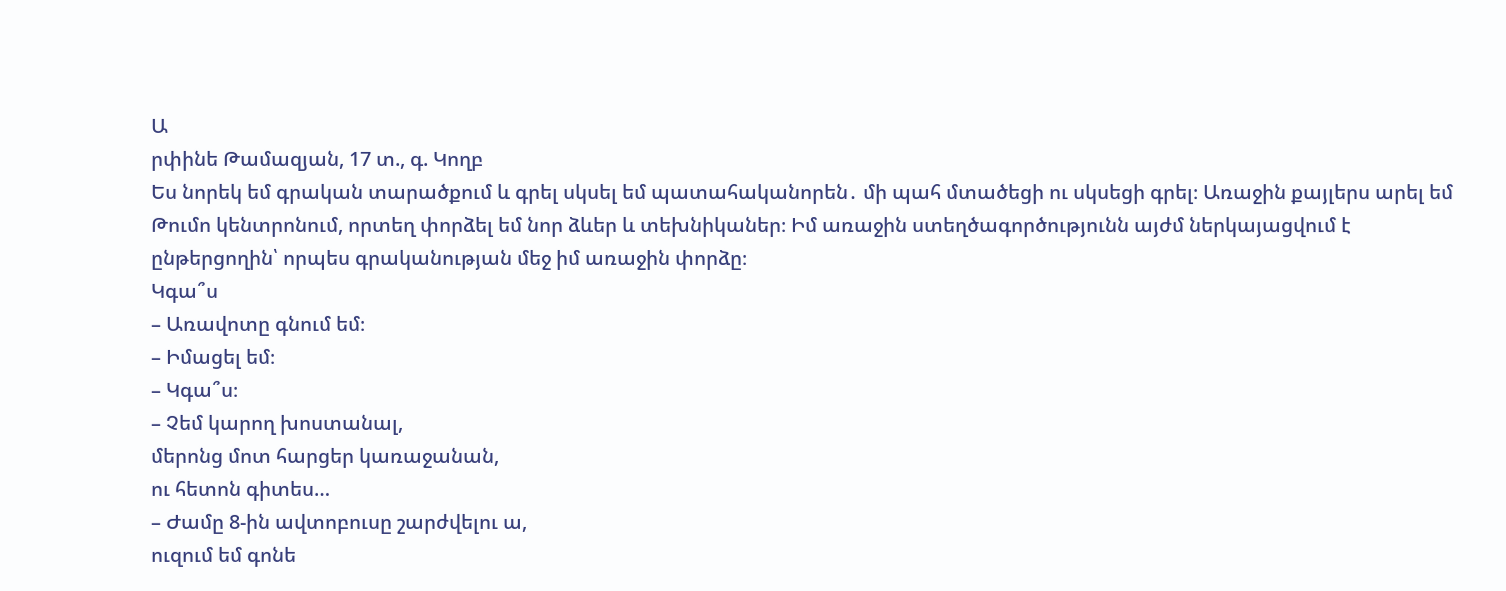Ա
րփինե Թամազյան, 17 տ., գ. Կողբ
Ես նորեկ եմ գրական տարածքում և գրել սկսել եմ պատահականորեն․ մի պահ մտածեցի ու սկսեցի գրել։ Առաջին քայլերս արել եմ Թումո կենտրոնում, որտեղ փորձել եմ նոր ձևեր և տեխնիկաներ։ Իմ առաջին ստեղծագործությունն այժմ ներկայացվում է ընթերցողին՝ որպես գրականության մեջ իմ առաջին փորձը։
Կգա՞ս
– Առավոտը գնում եմ։
– Իմացել եմ։
– Կգա՞ս։
– Չեմ կարող խոստանալ,
մերոնց մոտ հարցեր կառաջանան,
ու հետոն գիտես…
– Ժամը 8-ին ավտոբուսը շարժվելու ա,
ուզում եմ գոնե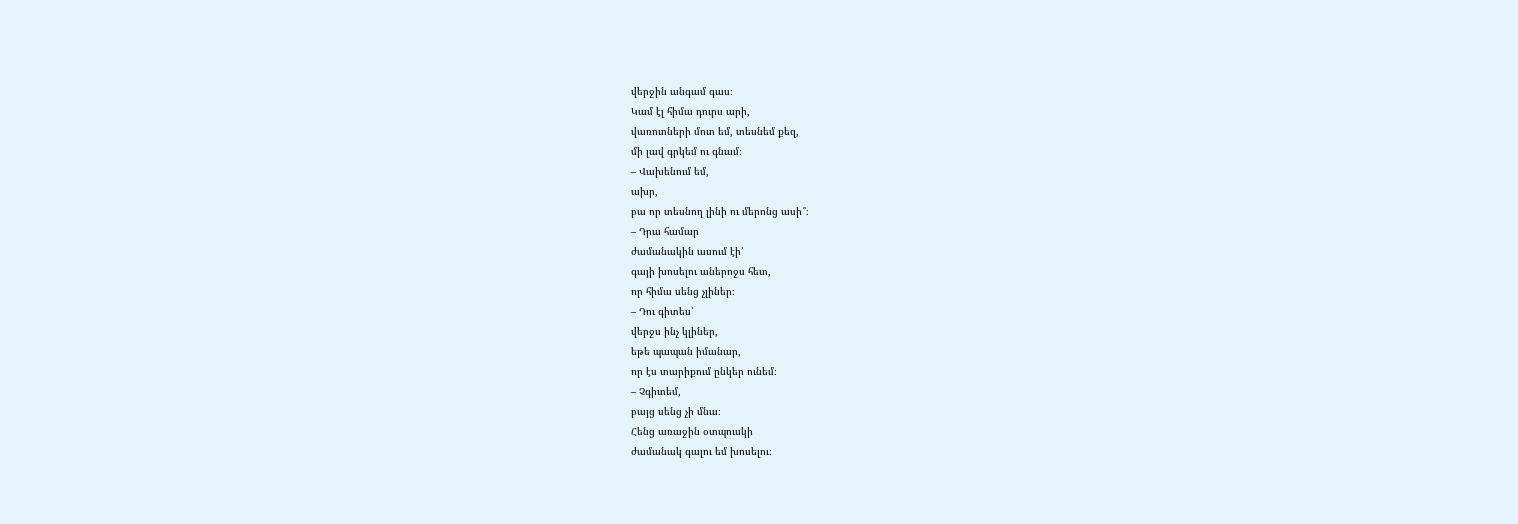վերջին անգամ գաս։
Կամ էլ հիմա դուրս արի,
վառոտների մոտ եմ, տեսնեմ քեզ,
մի լավ գրկեմ ու գնամ։
– Վախենում եմ,
ախր,
բա որ տեսնող լինի ու մերոնց ասի՞։
– Դրա համար
ժամանակին ասում էի՝
գայի խոսելու աներոջս հետ,
որ հիմա սենց չլիներ։
– Դու գիտես՝
վերջս ինչ կլիներ,
եթե պապան իմանար,
որ էս տարիքում ընկեր ունեմ։
– Չգիտեմ,
բայց սենց չի մնա։
Հենց առաջին օտպուսկի
ժամանակ գալու եմ խոսելու։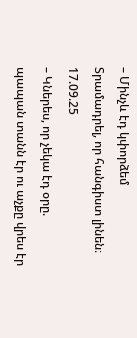– Մինչև էդ կփորձեմ
Տրամադրել, որ հանգիստ լինեն։
17.09.25
– Կներես, որ չեկա էդ օրը. պապան տանն էր ու աչքը վրես էր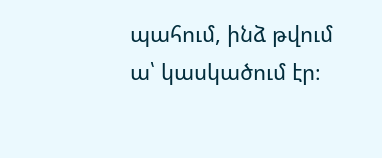պահում, ինձ թվում ա՝ կասկածում էր։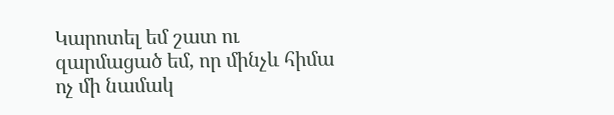Կարոտել եմ շատ ու զարմացած եմ, որ մինչև հիմա ոչ մի նամակ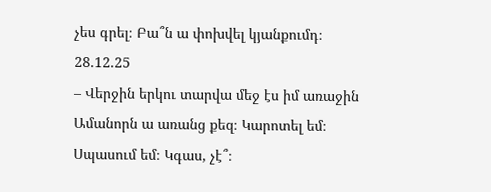չես գրել։ Բա՞ն ա փոխվել կյանքումդ։
28.12.25
– Վերջին երկու տարվա մեջ էս իմ առաջին Ամանորն ա առանց քեզ։ Կարոտել եմ։ Սպասում եմ։ Կգաս, չէ՞։